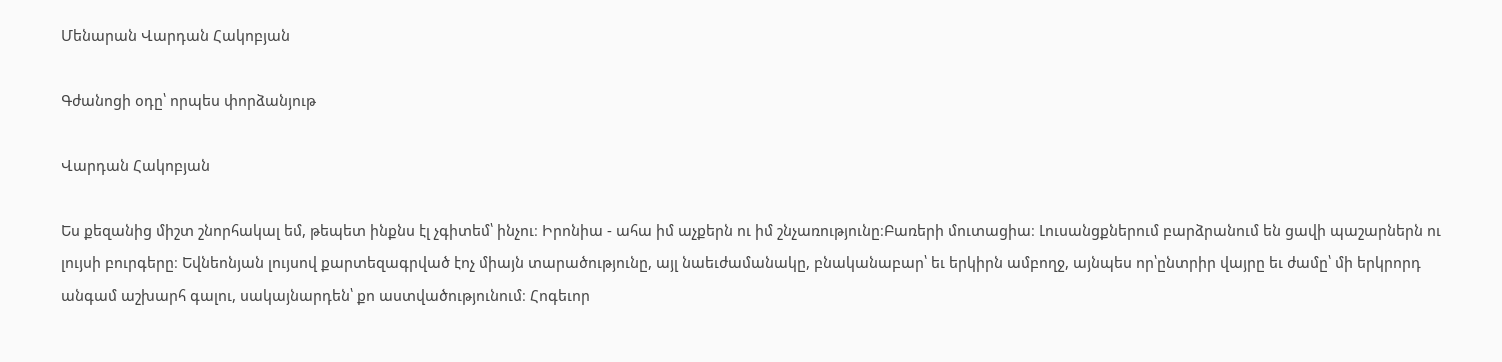Մենարան Վարդան Հակոբյան

Գժանոցի օդը՝ որպես փորձանյութ

Վարդան Հակոբյան

Ես քեզանից միշտ շնորհակալ եմ, թեպետ ինքնս էլ չգիտեմ՝ ինչու։ Իրոնիա - ահա իմ աչքերն ու իմ շնչառությունը։Բառերի մուտացիա։ Լուսանցքներում բարձրանում են ցավի պաշարներն ու լույսի բուրգերը։ Եվնեոնյան լույսով քարտեզագրված էոչ միայն տարածությունը, այլ նաեւժամանակը, բնականաբար՝ եւ երկիրն ամբողջ, այնպես որ՝ընտրիր վայրը եւ ժամը՝ մի երկրորդ անգամ աշխարհ գալու, սակայնարդեն՝ քո աստվածությունում։ Հոգեւոր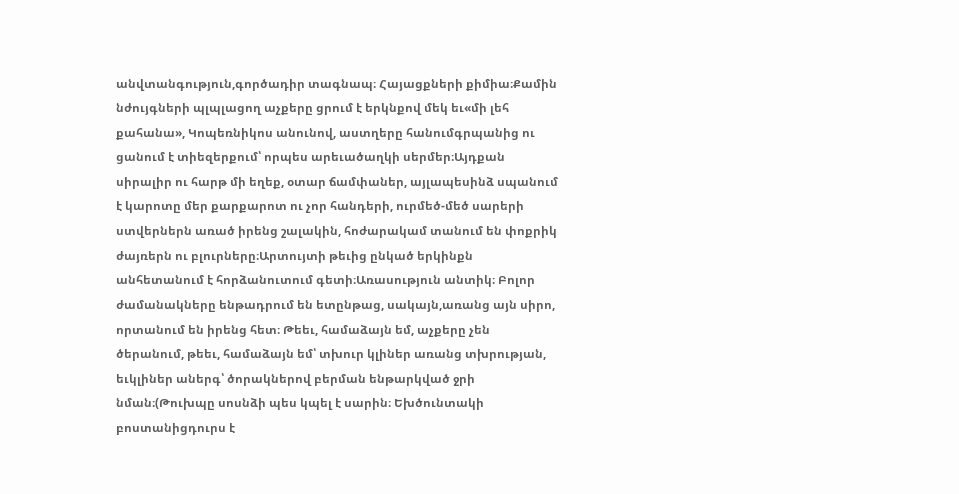անվտանգություն,գործադիր տագնապ։ Հայացքների քիմիա։Քամին նժույգների պլպլացող աչքերը ցրում է երկնքով մեկ եւ«մի լեհ քահանա», Կոպեռնիկոս անունով, աստղերը հանումգրպանից ու ցանում է տիեզերքում՝ որպես արեւածաղկի սերմեր։Այդքան սիրալիր ու հարթ մի եղեք, օտար ճամփաներ, այլապեսինձ սպանում է կարոտը մեր քարքարոտ ու չոր հանդերի, ուրմեծ-մեծ սարերի ստվերներն առած իրենց շալակին, հոժարակամ տանում են փոքրիկ ժայռերն ու բլուրները։Արտույտի թեւից ընկած երկինքն անհետանում է հորձանուտում գետի։Առասություն անտիկ։ Բոլոր ժամանակները ենթադրում են ետընթաց, սակայն,առանց այն սիրո, որտանում են իրենց հետ։ Թեեւ, համաձայն եմ, աչքերը չեն ծերանում, թեեւ, համաձայն եմ՝ տխուր կլիներ առանց տխրության, եւկլիներ աներգ՝ ծորակներով բերման ենթարկված ջրի նման։(Թուխպը սոսնձի պես կպել է սարին։ Եխծունտակի բոստանիցդուրս է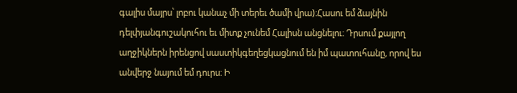գալիս մայրս՝ լոբու կանաչ մի տերեւ ծամի վրա)։Հասու եմ ձայնին դելփյանգուշակուհու եւ միտք չունեմ Հալիսն անցնելու։ Դրսում քայլող աղջիկներն իրենցով սաստիկգեղեցկացնում են իմ պատուհանը, որով ես անվերջ նայում եմ դուրս։ Ի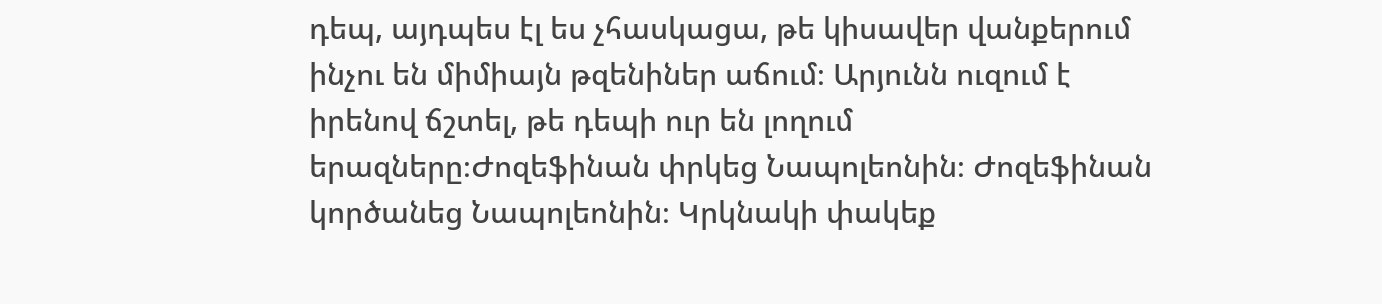դեպ, այդպես էլ ես չհասկացա, թե կիսավեր վանքերում ինչու են միմիայն թզենիներ աճում։ Արյունն ուզում է իրենով ճշտել, թե դեպի ուր են լողում երազները։Ժոզեֆինան փրկեց Նապոլեոնին։ Ժոզեֆինան կործանեց Նապոլեոնին։ Կրկնակի փակեք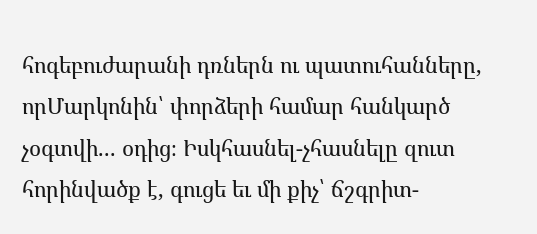հոգեբուժարանի դռներն ու պատուհանները, որՄարկոնին՝ փորձերի համար հանկարծ չօգտվի... օդից։ Իսկհասնել-չհասնելը զուտ հորինվածք է, գուցե եւ մի քիչ՝ ճշգրիտ-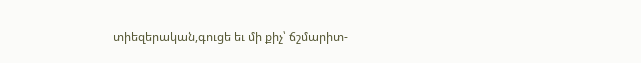տիեզերական,գուցե եւ մի քիչ՝ ճշմարիտ-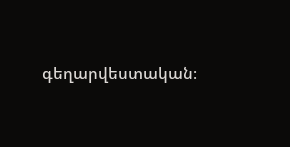գեղարվեստական։